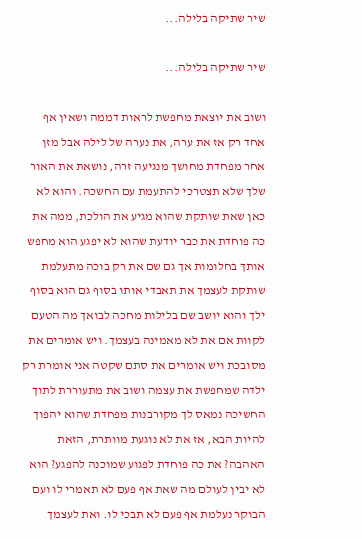שיר שתיקה בלילה...

שיר שתיקה בלילה...

ושוב את יוצאת מחפשת לראות דממה ושאין אף אחד רק אז את ערה, את נערה של לילה אבל מזן אחר מפחדת מחושך מנגיעה זרה, נושאת את האור שלך שלא תצטרכי להתעמת עם החשכה. והוא לא כאן שאת שותקת שהוא מגיע את הולכת, ממה את כה פוחדת את כבר יודעת שהוא לא יפגע הוא מחפש אותך בחלומות אך גם שם את רק בוכה מתעלמת שותקת לעצמך את תאבדי אותו בסוף גם הוא בסוף ילך והוא יושב שם בלילות מחכה לבואך מה הטעם לקוות אם את לא מאמינה בעצמך. ויש אומרים את מסובכת ויש אומרים את סתם שקטה אני אומרת רק ילדה שמחפשת את עצמה ושוב את מתעוררת לתוך החשיכה נמאס לך מקורבנות מפחדת שהוא יהפוך להיות הבא, אז את לא נוגעת מוותרת, הזאת האהבה? את כה פוחדת לפגוע שמוכנה להפגע? הוא לא יבין לעולם מה שאת אף פעם לא תאמרי לו ועם הבוקר נעלמת אף פעם לא תבכי לו. ואת לעצמך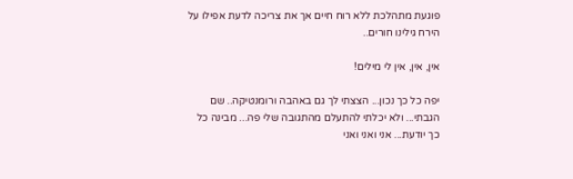פוגעת מתהלכת ללא רוח חיים אך את צריכה לדעת אפילו על הירח גילינו חורים..

אין, אין, אין לי מילים!

יפה כל כך נכון... הצצתי לך גם באהבה ורומנטיקה.. שם הגבתי... ולא יכלתי להתעלם מהתגובה שלי פה... מבינה כל כך יודעת... אני ואני ואני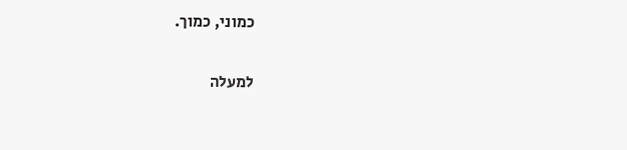כמוני, כמוך.

למעלה